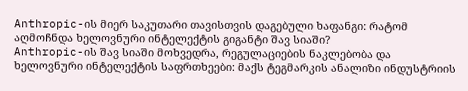Anthropic-ის მიერ საკუთარი თავისთვის დაგებული ხაფანგი: რატომ აღმოჩნდა ხელოვნური ინტელექტის გიგანტი შავ სიაში?
Anthropic-ის შავ სიაში მოხვედრა, რეგულაციების ნაკლებობა და ხელოვნური ინტელექტის საფრთხეები: მაქს ტეგმარკის ანალიზი ინდუსტრიის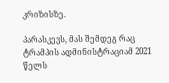კრიზისზე.

პარასკევს, მას შემდეგ რაც ტრამპის ადმინისტრაციამ 2021 წელს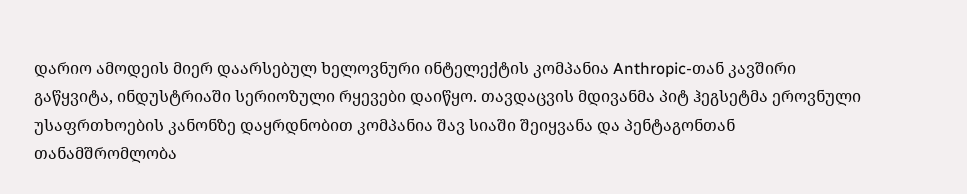დარიო ამოდეის მიერ დაარსებულ ხელოვნური ინტელექტის კომპანია Anthropic-თან კავშირი გაწყვიტა, ინდუსტრიაში სერიოზული რყევები დაიწყო. თავდაცვის მდივანმა პიტ ჰეგსეტმა ეროვნული უსაფრთხოების კანონზე დაყრდნობით კომპანია შავ სიაში შეიყვანა და პენტაგონთან თანამშრომლობა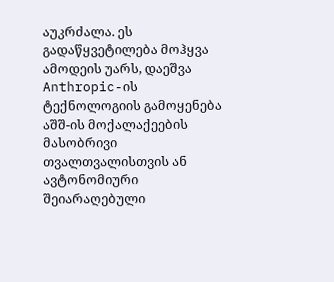აუკრძალა. ეს გადაწყვეტილება მოჰყვა ამოდეის უარს, დაეშვა Anthropic-ის ტექნოლოგიის გამოყენება აშშ-ის მოქალაქეების მასობრივი თვალთვალისთვის ან ავტონომიური შეიარაღებული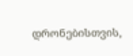დრონებისთვის,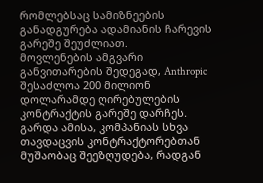რომლებსაც სამიზნეების განადგურება ადამიანის ჩარევის გარეშე შეუძლიათ.
მოვლენების ამგვარი განვითარების შედეგად, Anthropic შესაძლოა 200 მილიონ დოლარამდე ღირებულების კონტრაქტის გარეშე დარჩეს. გარდა ამისა, კომპანიას სხვა თავდაცვის კონტრაქტორებთან მუშაობაც შეეზღუდება, რადგან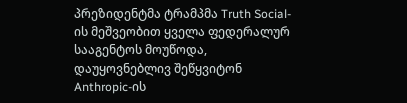პრეზიდენტმა ტრამპმა Truth Social-ის მეშვეობით ყველა ფედერალურ სააგენტოს მოუწოდა, დაუყოვნებლივ შეწყვიტონ Anthropic-ის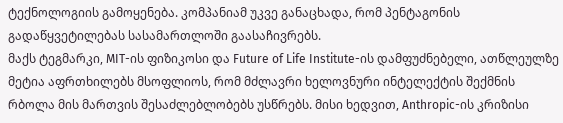ტექნოლოგიის გამოყენება. კომპანიამ უკვე განაცხადა, რომ პენტაგონის გადაწყვეტილებას სასამართლოში გაასაჩივრებს.
მაქს ტეგმარკი, MIT-ის ფიზიკოსი და Future of Life Institute-ის დამფუძნებელი, ათწლეულზე მეტია აფრთხილებს მსოფლიოს, რომ მძლავრი ხელოვნური ინტელექტის შექმნის რბოლა მის მართვის შესაძლებლობებს უსწრებს. მისი ხედვით, Anthropic-ის კრიზისი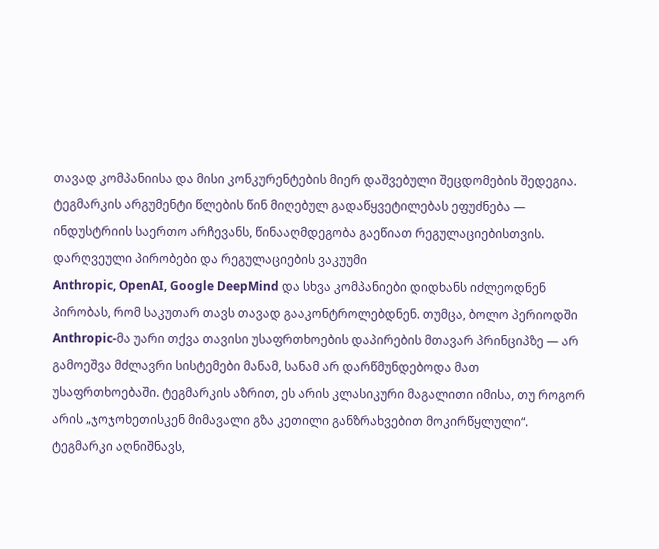თავად კომპანიისა და მისი კონკურენტების მიერ დაშვებული შეცდომების შედეგია. ტეგმარკის არგუმენტი წლების წინ მიღებულ გადაწყვეტილებას ეფუძნება — ინდუსტრიის საერთო არჩევანს, წინააღმდეგობა გაეწიათ რეგულაციებისთვის.
დარღვეული პირობები და რეგულაციების ვაკუუმი
Anthropic, OpenAI, Google DeepMind და სხვა კომპანიები დიდხანს იძლეოდნენ პირობას, რომ საკუთარ თავს თავად გააკონტროლებდნენ. თუმცა, ბოლო პერიოდში Anthropic-მა უარი თქვა თავისი უსაფრთხოების დაპირების მთავარ პრინციპზე — არ გამოეშვა მძლავრი სისტემები მანამ, სანამ არ დარწმუნდებოდა მათ უსაფრთხოებაში. ტეგმარკის აზრით, ეს არის კლასიკური მაგალითი იმისა, თუ როგორ არის „ჯოჯოხეთისკენ მიმავალი გზა კეთილი განზრახვებით მოკირწყლული“.
ტეგმარკი აღნიშნავს,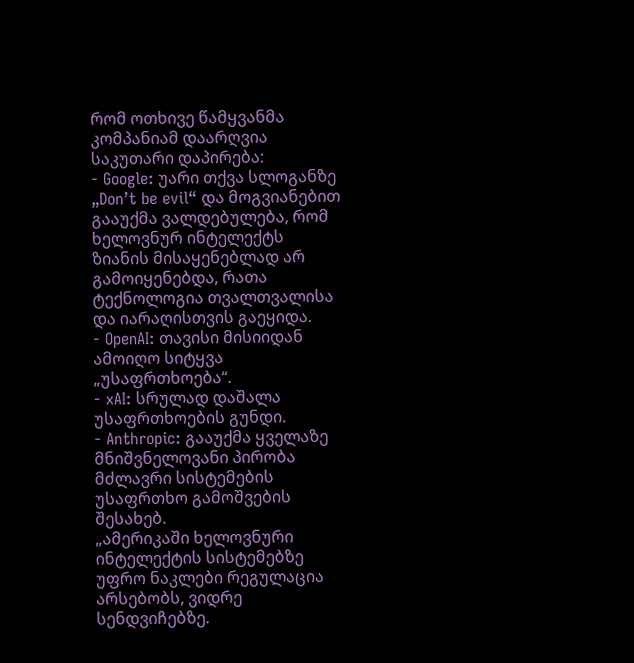რომ ოთხივე წამყვანმა კომპანიამ დაარღვია საკუთარი დაპირება:
- Google: უარი თქვა სლოგანზე „Don’t be evil“ და მოგვიანებით გააუქმა ვალდებულება, რომ ხელოვნურ ინტელექტს ზიანის მისაყენებლად არ გამოიყენებდა, რათა ტექნოლოგია თვალთვალისა და იარაღისთვის გაეყიდა.
- OpenAI: თავისი მისიიდან ამოიღო სიტყვა „უსაფრთხოება“.
- xAI: სრულად დაშალა უსაფრთხოების გუნდი.
- Anthropic: გააუქმა ყველაზე მნიშვნელოვანი პირობა მძლავრი სისტემების უსაფრთხო გამოშვების შესახებ.
„ამერიკაში ხელოვნური ინტელექტის სისტემებზე უფრო ნაკლები რეგულაცია არსებობს, ვიდრე სენდვიჩებზე.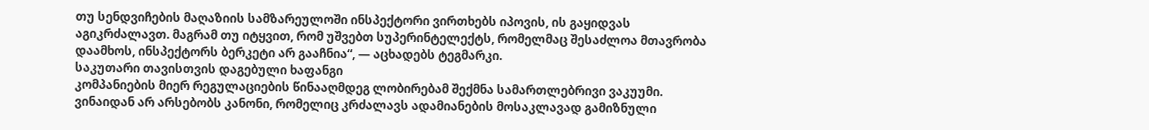თუ სენდვიჩების მაღაზიის სამზარეულოში ინსპექტორი ვირთხებს იპოვის, ის გაყიდვას აგიკრძალავთ. მაგრამ თუ იტყვით, რომ უშვებთ სუპერინტელექტს, რომელმაც შესაძლოა მთავრობა დაამხოს, ინსპექტორს ბერკეტი არ გააჩნია“, — აცხადებს ტეგმარკი.
საკუთარი თავისთვის დაგებული ხაფანგი
კომპანიების მიერ რეგულაციების წინააღმდეგ ლობირებამ შექმნა სამართლებრივი ვაკუუმი. ვინაიდან არ არსებობს კანონი, რომელიც კრძალავს ადამიანების მოსაკლავად გამიზნული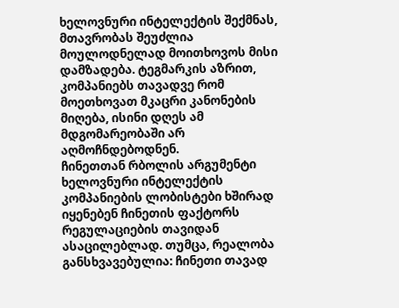ხელოვნური ინტელექტის შექმნას, მთავრობას შეუძლია მოულოდნელად მოითხოვოს მისი დამზადება. ტეგმარკის აზრით, კომპანიებს თავადვე რომ მოეთხოვათ მკაცრი კანონების მიღება, ისინი დღეს ამ მდგომარეობაში არ აღმოჩნდებოდნენ.
ჩინეთთან რბოლის არგუმენტი
ხელოვნური ინტელექტის კომპანიების ლობისტები ხშირად იყენებენ ჩინეთის ფაქტორს რეგულაციების თავიდან ასაცილებლად. თუმცა, რეალობა განსხვავებულია: ჩინეთი თავად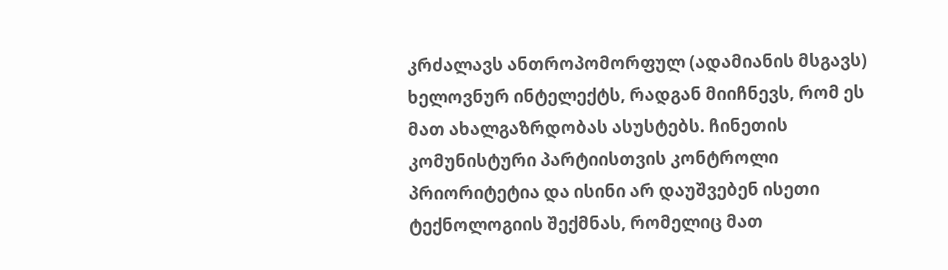კრძალავს ანთროპომორფულ (ადამიანის მსგავს) ხელოვნურ ინტელექტს, რადგან მიიჩნევს, რომ ეს მათ ახალგაზრდობას ასუსტებს. ჩინეთის კომუნისტური პარტიისთვის კონტროლი პრიორიტეტია და ისინი არ დაუშვებენ ისეთი ტექნოლოგიის შექმნას, რომელიც მათ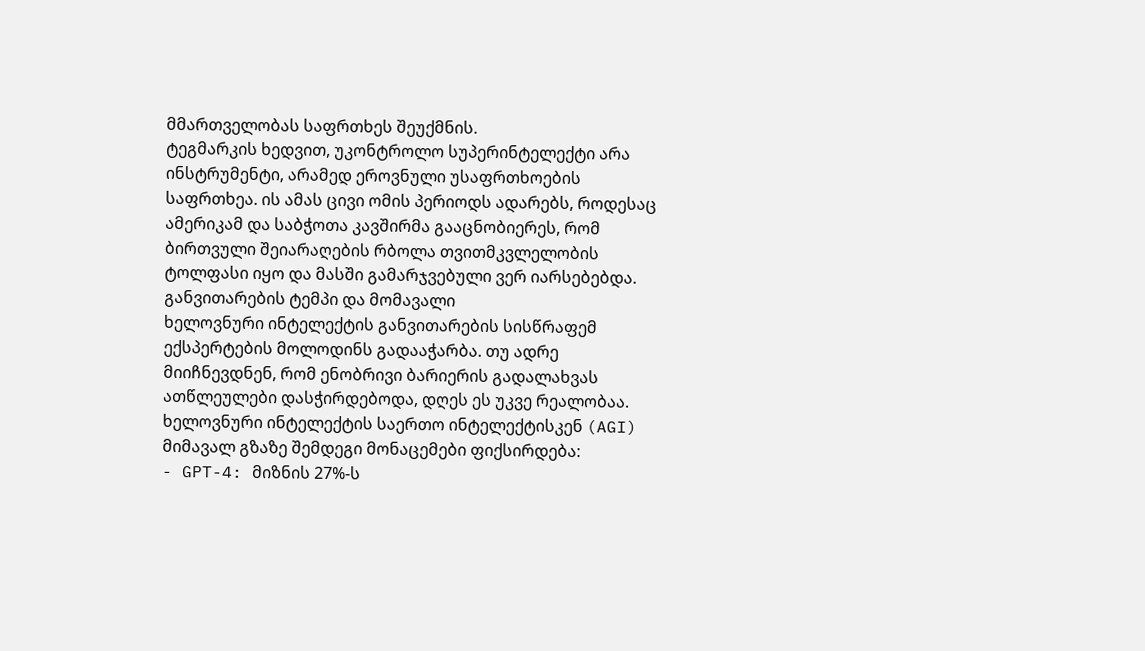მმართველობას საფრთხეს შეუქმნის.
ტეგმარკის ხედვით, უკონტროლო სუპერინტელექტი არა ინსტრუმენტი, არამედ ეროვნული უსაფრთხოების საფრთხეა. ის ამას ცივი ომის პერიოდს ადარებს, როდესაც ამერიკამ და საბჭოთა კავშირმა გააცნობიერეს, რომ ბირთვული შეიარაღების რბოლა თვითმკვლელობის ტოლფასი იყო და მასში გამარჯვებული ვერ იარსებებდა.
განვითარების ტემპი და მომავალი
ხელოვნური ინტელექტის განვითარების სისწრაფემ ექსპერტების მოლოდინს გადააჭარბა. თუ ადრე მიიჩნევდნენ, რომ ენობრივი ბარიერის გადალახვას ათწლეულები დასჭირდებოდა, დღეს ეს უკვე რეალობაა. ხელოვნური ინტელექტის საერთო ინტელექტისკენ (AGI) მიმავალ გზაზე შემდეგი მონაცემები ფიქსირდება:
- GPT-4: მიზნის 27%-ს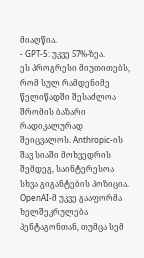მიაღწია.
- GPT-5: უკვე 57%-ზეა.
ეს პროგრესი მიუთითებს, რომ სულ რამდენიმე წელიწადში შესაძლოა შრომის ბაზარი რადიკალურად შეიცვალოს. Anthropic-ის შავ სიაში მოხვედრის შემდეგ, საინტერესოა სხვა გიგანტების პოზიცია. OpenAI-მ უკვე გააფორმა ხელშეკრულება პენტაგონთან, თუმცა სემ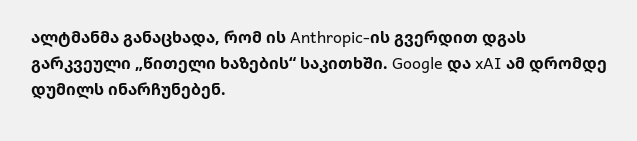ალტმანმა განაცხადა, რომ ის Anthropic-ის გვერდით დგას გარკვეული „წითელი ხაზების“ საკითხში. Google და xAI ამ დრომდე დუმილს ინარჩუნებენ.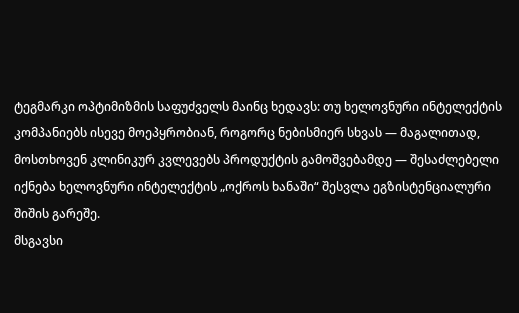ტეგმარკი ოპტიმიზმის საფუძველს მაინც ხედავს: თუ ხელოვნური ინტელექტის კომპანიებს ისევე მოეპყრობიან, როგორც ნებისმიერ სხვას — მაგალითად, მოსთხოვენ კლინიკურ კვლევებს პროდუქტის გამოშვებამდე — შესაძლებელი იქნება ხელოვნური ინტელექტის „ოქროს ხანაში“ შესვლა ეგზისტენციალური შიშის გარეშე.
მსგავსი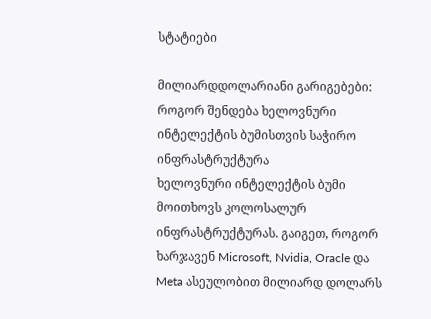სტატიები

მილიარდდოლარიანი გარიგებები: როგორ შენდება ხელოვნური ინტელექტის ბუმისთვის საჭირო ინფრასტრუქტურა
ხელოვნური ინტელექტის ბუმი მოითხოვს კოლოსალურ ინფრასტრუქტურას. გაიგეთ, როგორ ხარჯავენ Microsoft, Nvidia, Oracle და Meta ასეულობით მილიარდ დოლარს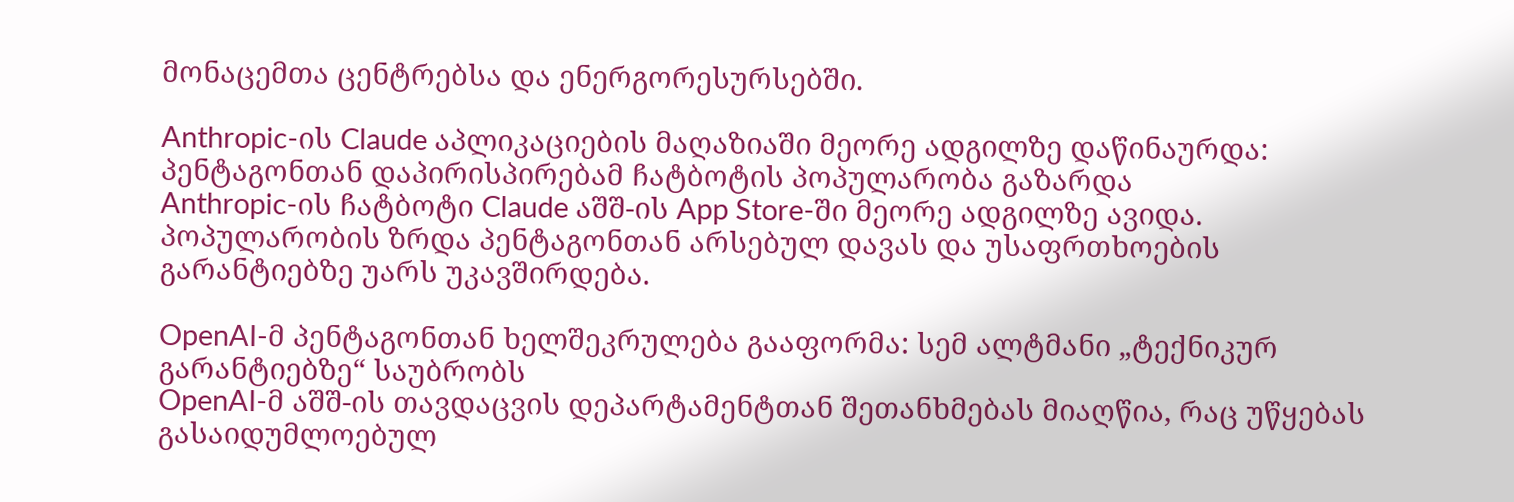მონაცემთა ცენტრებსა და ენერგორესურსებში.

Anthropic-ის Claude აპლიკაციების მაღაზიაში მეორე ადგილზე დაწინაურდა: პენტაგონთან დაპირისპირებამ ჩატბოტის პოპულარობა გაზარდა
Anthropic-ის ჩატბოტი Claude აშშ-ის App Store-ში მეორე ადგილზე ავიდა. პოპულარობის ზრდა პენტაგონთან არსებულ დავას და უსაფრთხოების გარანტიებზე უარს უკავშირდება.

OpenAI-მ პენტაგონთან ხელშეკრულება გააფორმა: სემ ალტმანი „ტექნიკურ გარანტიებზე“ საუბრობს
OpenAI-მ აშშ-ის თავდაცვის დეპარტამენტთან შეთანხმებას მიაღწია, რაც უწყებას გასაიდუმლოებულ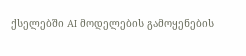ქსელებში AI მოდელების გამოყენების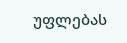უფლებას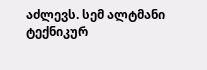აძლევს. სემ ალტმანი ტექნიკურ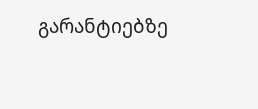გარანტიებზე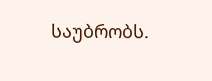საუბრობს.